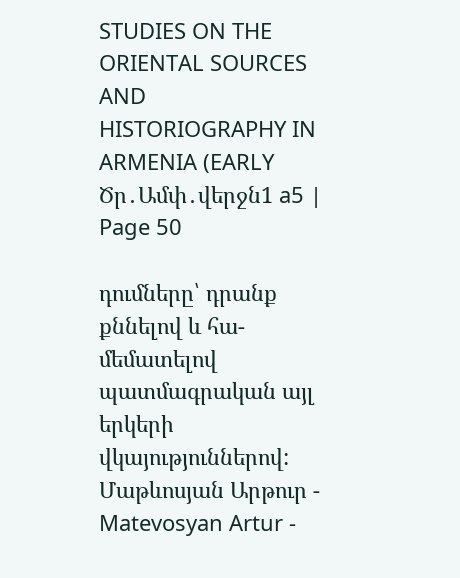STUDIES ON THE ORIENTAL SOURCES AND HISTORIOGRAPHY IN ARMENIA (EARLY Ծր․Ամփ․վերջն1 a5 | Page 50

դումները՝ դրանք քննելով և հա-մեմատելով պատմագրական այլ երկերի վկայություններով: Մաթևոսյան Արթուր - Matevosyan Artur -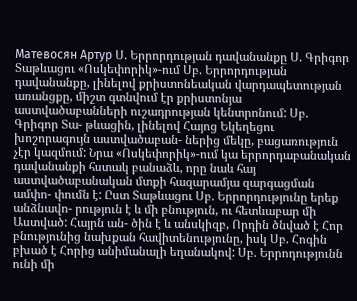Матевосян Артур Ս. Երրորդության դավանանքը Ս. Գրիգոր Տաթևացու «Ոսկեփորիկ»-ում Սբ. Երրորդության դավանանքը, լինելով քրիստոնեական վարդապետության առանցքը, միշտ գտնվում էր քրիստոնյա աստվածաբանների ուշադրության կենտրոնում: Սբ. Գրիգոր Տա- թևացին, լինելով Հայոց Եկեղեցու խոշորագույն աստվածաբան- ներից մեկը, բացառություն չէր կազմում: Նրա «Ոսկեփորիկ»-ում կա երրորդաբանական դավանանքի հստակ բանաձև, որը նաև հայ աստվածաբանական մտքի հազարամյա զարգացման ամփո- փումն է: Ըստ Տաթևացու Սբ. Երրորդությունը երեք անձնավո- րություն է և մի բնություն, ու հետևաբար մի Աստված: Հայրն ան- ծին է և անսկիզբ, Որդին ծնված է Հոր բնությունից նախքան հավիտենությունը, իսկ Սբ. Հոգին բխած է Հորից անիմանալի եղանակով: Սբ. Երրոդությունն ունի մի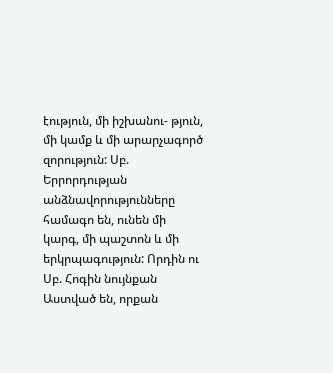էություն, մի իշխանու- թյուն, մի կամք և մի արարչագործ զորություն: Սբ. Երրորդության անձնավորությունները համագո են, ունեն մի կարգ, մի պաշտոն և մի երկրպագություն: Որդին ու Սբ. Հոգին նույնքան Աստված են, որքան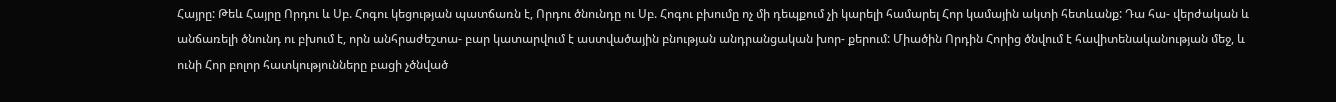Հայրը: Թեև Հայրը Որդու և Սբ. Հոգու կեցության պատճառն է, Որդու ծնունդը ու Սբ. Հոգու բխումը ոչ մի դեպքում չի կարելի համարել Հոր կամային ակտի հետևանք: Դա հա- վերժական և անճառելի ծնունդ ու բխում է, որն անհրաժեշտա- բար կատարվում է աստվածային բնության անդրանցական խոր- քերում: Միածին Որդին Հորից ծնվում է հավիտենականության մեջ, և ունի Հոր բոլոր հատկությունները բացի չծնված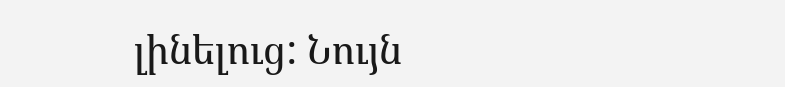լինելուց: Նույն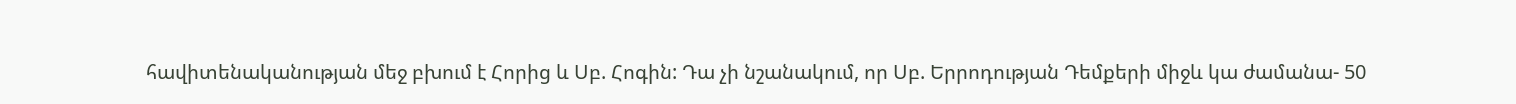հավիտենականության մեջ բխում է Հորից և Սբ. Հոգին: Դա չի նշանակում, որ Սբ. Երրոդության Դեմքերի միջև կա ժամանա- 50